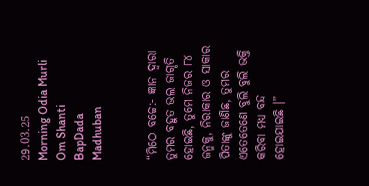29.03.25          Morning Odia Murli         Om Shanti         BapDada       Madhuban


“ମିଠେ ବଚ୍ଚେ:- ଜ୍ଞାନ ଦ୍ୱାରା ତୁମର ବହୁତ ଭଲ ଜାଗୃତି ହୋଇଛି, ତୁମେ ନିଜର ୮୪ ଜନ୍ମକୁ, ନିରାକାର ଓ ସାକାର ପିତାଙ୍କୁ ଜାଣିଛ, ତୁମର ଏତେତେଣେ ବୁଲି ବୁଲି ଭକ୍ତି କରିବା ମଧ୍ୟ ବନ୍ଦ ହୋଇଯାଇଛି ।”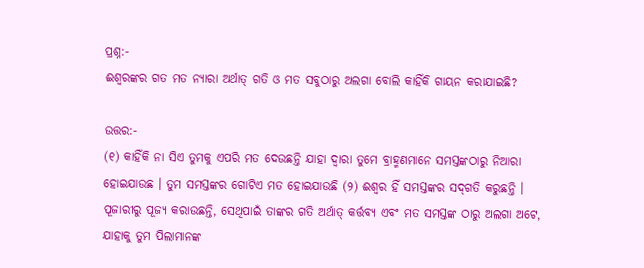ପ୍ରଶ୍ନ:-
ଈଶ୍ୱରଙ୍କର ଗତ ମତ ନ୍ୟାରା ଅର୍ଥାତ୍ ଗତି ଓ ମତ ସବୁଠାରୁ ଅଲଗା ବୋଲି କାହିଁକି ଗାୟନ କରାଯାଇଛି?

ଉତ୍ତର:-
(୧) କାହିଁକି ନା ସିଏ ତୁମକୁ ଏପରି ମତ ଦେଉଛନ୍ତି ଯାହା ଦ୍ୱାରା ତୁମେ ବ୍ରାହ୍ମଣମାନେ ସମସ୍ତଙ୍କଠାରୁ ନିଆରା ହୋଇଯାଉଛ । ତୁମ ସମସ୍ତଙ୍କର ଗୋଟିଏ ମତ ହୋଇଯାଉଛି (୨) ଈଶ୍ୱର ହିଁ ସମସ୍ତଙ୍କର ସଦ୍‌ଗତି କରୁଛନ୍ତି । ପୂଜାରୀରୁ ପୂଜ୍ୟ କରାଉଛନ୍ତି, ସେଥିପାଇଁ ତାଙ୍କର ଗତି ଅର୍ଥାତ୍ କର୍ତ୍ତବ୍ୟ ଏବଂ ମତ ସମସ୍ତଙ୍କ ଠାରୁ ଅଲଗା ଅଟେ, ଯାହାକୁ ତୁମ ପିଲାମାନଙ୍କ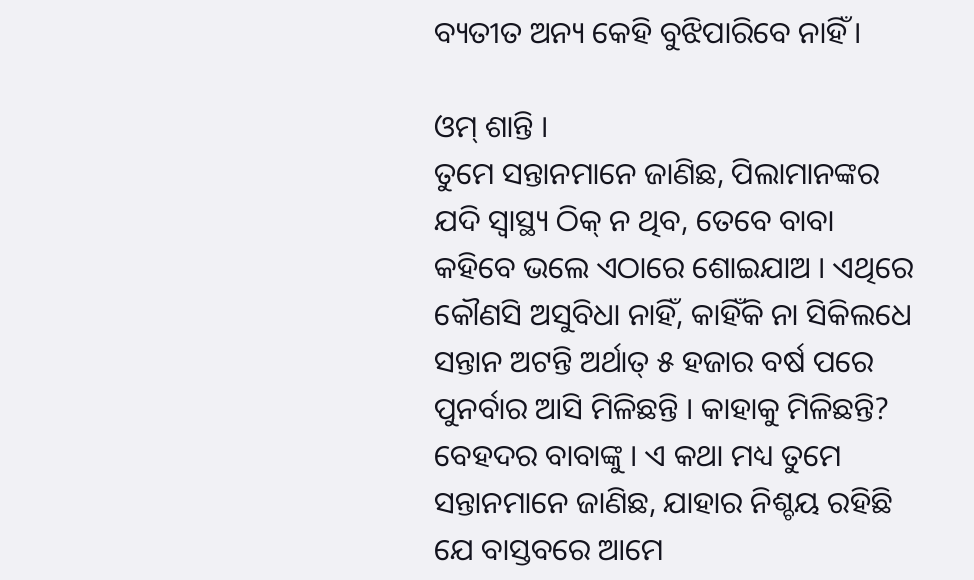ବ୍ୟତୀତ ଅନ୍ୟ କେହି ବୁଝିପାରିବେ ନାହିଁ ।

ଓମ୍ ଶାନ୍ତି ।
ତୁମେ ସନ୍ତାନମାନେ ଜାଣିଛ, ପିଲାମାନଙ୍କର ଯଦି ସ୍ୱାସ୍ଥ୍ୟ ଠିକ୍ ନ ଥିବ, ତେବେ ବାବା କହିବେ ଭଲେ ଏଠାରେ ଶୋଇଯାଅ । ଏଥିରେ କୌଣସି ଅସୁବିଧା ନାହିଁ, କାହିଁକି ନା ସିକିଲଧେ ସନ୍ତାନ ଅଟନ୍ତି ଅର୍ଥାତ୍ ୫ ହଜାର ବର୍ଷ ପରେ ପୁନର୍ବାର ଆସି ମିଳିଛନ୍ତି । କାହାକୁ ମିଳିଛନ୍ତି? ବେହଦର ବାବାଙ୍କୁ । ଏ କଥା ମଧ୍ୟ ତୁମେ ସନ୍ତାନମାନେ ଜାଣିଛ, ଯାହାର ନିଶ୍ଚୟ ରହିଛି ଯେ ବାସ୍ତବରେ ଆମେ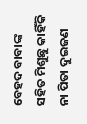ବେହଦ ବାବାଙ୍କ ସହିତ ମିଶୁଛୁ କାହିଁକି ନା ପିତା ଦୁଇଜଣ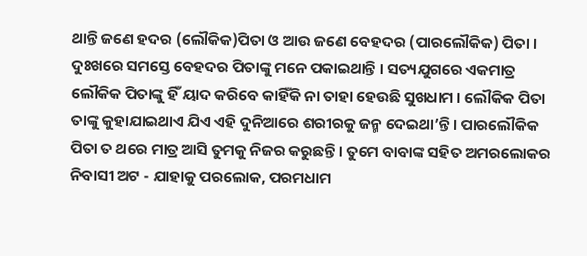ଥାନ୍ତି ଜଣେ ହଦର (ଲୌକିକ)ପିତା ଓ ଆଉ ଜଣେ ବେହଦର (ପାରଲୌକିକ) ପିତା । ଦୁଃଖରେ ସମସ୍ତେ ବେହଦର ପିତାଙ୍କୁ ମନେ ପକାଇଥାନ୍ତି । ସତ୍ୟଯୁଗରେ ଏକମାତ୍ର ଲୌକିକ ପିତାଙ୍କୁ ହିଁ ୟାଦ କରିବେ କାହିଁକି ନା ତାହା ହେଉଛି ସୁଖଧାମ । ଲୌକିକ ପିତା ତାଙ୍କୁ କୁହାଯାଇଥାଏ ଯିଏ ଏହି ଦୁନିଆରେ ଶରୀରକୁ ଜନ୍ମ ଦେଇଥା’ନ୍ତି । ପାରଲୌକିକ ପିତା ତ ଥରେ ମାତ୍ର ଆସି ତୁମକୁ ନିଜର କରୁଛନ୍ତି । ତୁମେ ବାବାଙ୍କ ସହିତ ଅମରଲୋକର ନିବାସୀ ଅଟ - ଯାହାକୁ ପରଲୋକ, ପରମଧାମ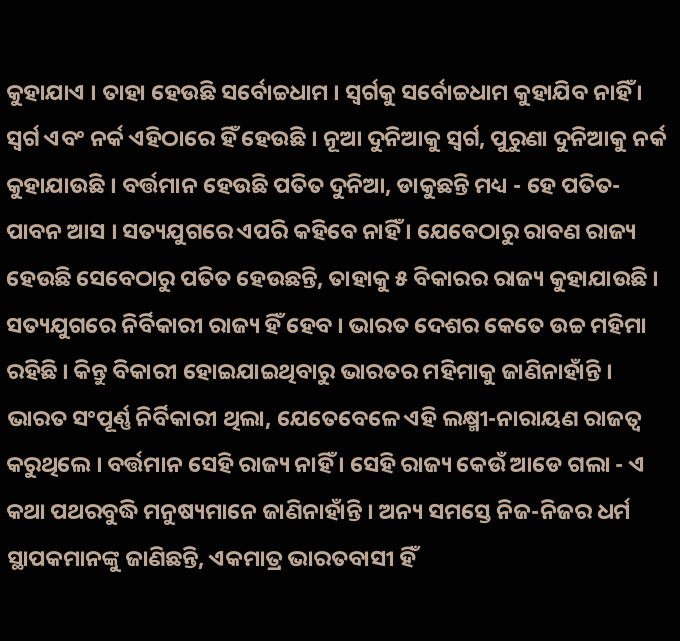କୁହାଯାଏ । ତାହା ହେଉଛି ସର୍ବୋଚ୍ଚଧାମ । ସ୍ୱର୍ଗକୁ ସର୍ବୋଚ୍ଚଧାମ କୁହାଯିବ ନାହିଁ । ସ୍ୱର୍ଗ ଏବଂ ନର୍କ ଏହିଠାରେ ହିଁ ହେଉଛି । ନୂଆ ଦୁନିଆକୁ ସ୍ୱର୍ଗ, ପୁରୁଣା ଦୁନିଆକୁ ନର୍କ କୁହାଯାଉଛି । ବର୍ତ୍ତମାନ ହେଉଛି ପତିତ ଦୁନିଆ, ଡାକୁଛନ୍ତି ମଧ୍ୟ - ହେ ପତିତ-ପାବନ ଆସ । ସତ୍ୟଯୁଗରେ ଏପରି କହିବେ ନାହିଁ । ଯେବେଠାରୁ ରାବଣ ରାଜ୍ୟ ହେଉଛି ସେବେଠାରୁ ପତିତ ହେଉଛନ୍ତି, ତାହାକୁ ୫ ବିକାରର ରାଜ୍ୟ କୁହାଯାଉଛି । ସତ୍ୟଯୁଗରେ ନିର୍ବିକାରୀ ରାଜ୍ୟ ହିଁ ହେବ । ଭାରତ ଦେଶର କେତେ ଉଚ୍ଚ ମହିମା ରହିଛି । କିନ୍ତୁ ବିକାରୀ ହୋଇଯାଇଥିବାରୁ ଭାରତର ମହିମାକୁ ଜାଣିନାହାଁନ୍ତି । ଭାରତ ସଂପୂର୍ଣ୍ଣ ନିର୍ବିକାରୀ ଥିଲା, ଯେତେବେଳେ ଏହି ଲକ୍ଷ୍ମୀ-ନାରାୟଣ ରାଜତ୍ୱ କରୁଥିଲେ । ବର୍ତ୍ତମାନ ସେହି ରାଜ୍ୟ ନାହିଁ । ସେହି ରାଜ୍ୟ କେଉଁ ଆଡେ ଗଲା - ଏ କଥା ପଥରବୁଦ୍ଧି ମନୁଷ୍ୟମାନେ ଜାଣିନାହାଁନ୍ତି । ଅନ୍ୟ ସମସ୍ତେ ନିଜ-ନିଜର ଧର୍ମ ସ୍ଥାପକମାନଙ୍କୁ ଜାଣିଛନ୍ତି, ଏକମାତ୍ର ଭାରତବାସୀ ହିଁ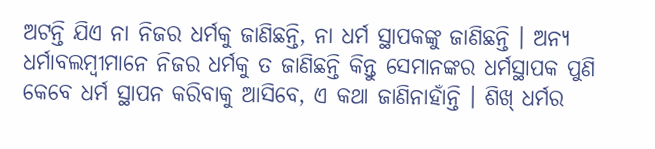ଅଟନ୍ତି ଯିଏ ନା ନିଜର ଧର୍ମକୁ ଜାଣିଛନ୍ତି, ନା ଧର୍ମ ସ୍ଥାପକଙ୍କୁ ଜାଣିଛନ୍ତି । ଅନ୍ୟ ଧର୍ମାବଲମ୍ବୀମାନେ ନିଜର ଧର୍ମକୁ ତ ଜାଣିଛନ୍ତି କିନ୍ତୁ ସେମାନଙ୍କର ଧର୍ମସ୍ଥାପକ ପୁଣି କେବେ ଧର୍ମ ସ୍ଥାପନ କରିବାକୁ ଆସିବେ, ଏ କଥା ଜାଣିନାହାଁନ୍ତି । ଶିଖ୍ ଧର୍ମର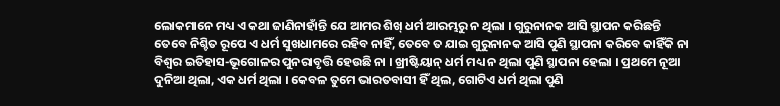ଲୋକମାନେ ମଧ୍ୟ ଏ କଥା ଜାଣିନାହାଁନ୍ତି ଯେ ଆମର ଶିଖ୍ ଧର୍ମ ଆରମ୍ଭରୁ ନ ଥିଲା । ଗୁରୁନାନକ ଆସି ସ୍ଥାପନ କରିଛନ୍ତି ତେବେ ନିଶ୍ଚିତ ରୂପେ ଏ ଧର୍ମ ସୁଖଧାମରେ ରହିବ ନାହିଁ, ତେବେ ତ ଯାଇ ଗୁରୁନାନକ ଆସି ପୁଣି ସ୍ଥାପନା କରିବେ କାହିଁକି ନା ବିଶ୍ୱର ଇତିହାସ-ଭୂଗୋଳର ପୁନରାବୃତ୍ତି ହେଉଛି ନା । ଖ୍ରୀଷ୍ଟିୟାନ୍ ଧର୍ମ ମଧ୍ୟ ନ ଥିଲା ପୁଣି ସ୍ଥାପନା ହେଲା । ପ୍ରଥମେ ନୂଆ ଦୁନିଆ ଥିଲା, ଏକ ଧର୍ମ ଥିଲା । କେବଳ ତୁମେ ଭାରତବାସୀ ହିଁ ଥିଲ, ଗୋଟିଏ ଧର୍ମ ଥିଲା ପୁଣି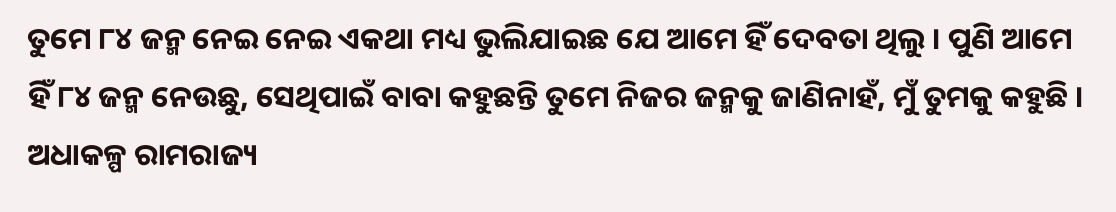ତୁମେ ୮୪ ଜନ୍ମ ନେଇ ନେଇ ଏକଥା ମଧ୍ୟ ଭୁଲିଯାଇଛ ଯେ ଆମେ ହିଁ ଦେବତା ଥିଲୁ । ପୁଣି ଆମେ ହିଁ ୮୪ ଜନ୍ମ ନେଉଛୁ, ସେଥିପାଇଁ ବାବା କହୁଛନ୍ତି ତୁମେ ନିଜର ଜନ୍ମକୁ ଜାଣିନାହଁ, ମୁଁ ତୁମକୁ କହୁଛି । ଅଧାକଳ୍ପ ରାମରାଜ୍ୟ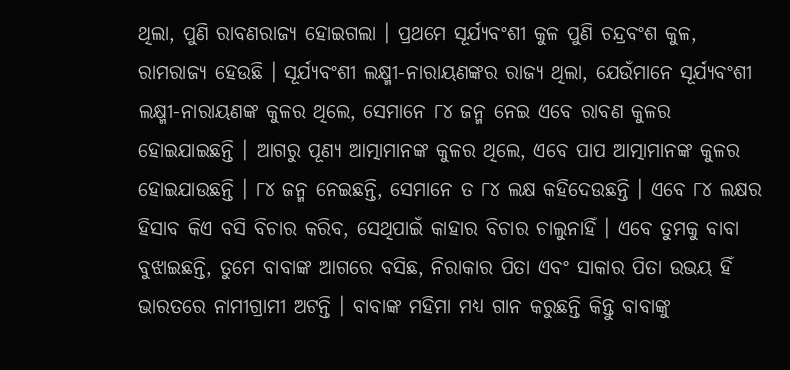ଥିଲା, ପୁଣି ରାବଣରାଜ୍ୟ ହୋଇଗଲା । ପ୍ରଥମେ ସୂର୍ଯ୍ୟବଂଶୀ କୁଳ ପୁଣି ଚନ୍ଦ୍ରବଂଶ କୁଳ, ରାମରାଜ୍ୟ ହେଉଛି । ସୂର୍ଯ୍ୟବଂଶୀ ଲକ୍ଷ୍ମୀ-ନାରାୟଣଙ୍କର ରାଜ୍ୟ ଥିଲା, ଯେଉଁମାନେ ସୂର୍ଯ୍ୟବଂଶୀ ଲକ୍ଷ୍ମୀ-ନାରାୟଣଙ୍କ କୁଳର ଥିଲେ, ସେମାନେ ୮୪ ଜନ୍ମ ନେଇ ଏବେ ରାବଣ କୁଳର ହୋଇଯାଇଛନ୍ତି । ଆଗରୁ ପୂଣ୍ୟ ଆତ୍ମାମାନଙ୍କ କୁଳର ଥିଲେ, ଏବେ ପାପ ଆତ୍ମାମାନଙ୍କ କୁଳର ହୋଇଯାଉଛନ୍ତି । ୮୪ ଜନ୍ମ ନେଇଛନ୍ତି, ସେମାନେ ତ ୮୪ ଲକ୍ଷ କହିଦେଉଛନ୍ତି । ଏବେ ୮୪ ଲକ୍ଷର ହିସାବ କିଏ ବସି ବିଚାର କରିବ, ସେଥିପାଇଁ କାହାର ବିଚାର ଚାଲୁନାହିଁ । ଏବେ ତୁମକୁ ବାବା ବୁଝାଇଛନ୍ତି, ତୁମେ ବାବାଙ୍କ ଆଗରେ ବସିଛ, ନିରାକାର ପିତା ଏବଂ ସାକାର ପିତା ଉଭୟ ହିଁ ଭାରତରେ ନାମୀଗ୍ରାମୀ ଅଟନ୍ତି । ବାବାଙ୍କ ମହିମା ମଧ୍ୟ ଗାନ କରୁଛନ୍ତି କିନ୍ତୁ ବାବାଙ୍କୁ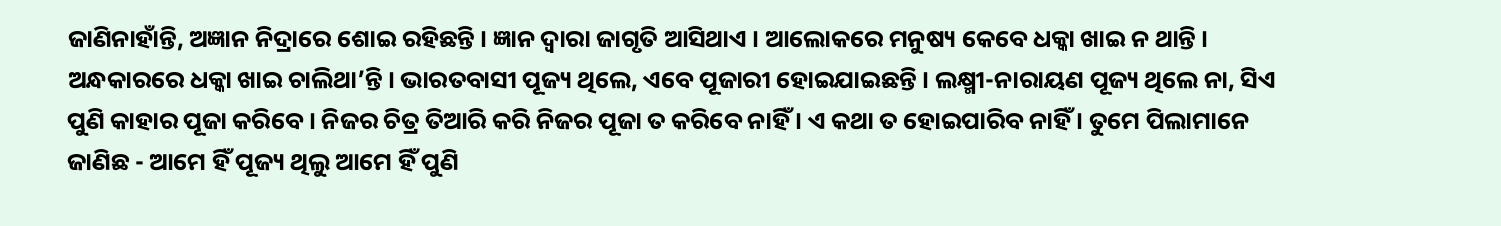ଜାଣିନାହାଁନ୍ତି, ଅଜ୍ଞାନ ନିଦ୍ରାରେ ଶୋଇ ରହିଛନ୍ତି । ଜ୍ଞାନ ଦ୍ୱାରା ଜାଗୃତି ଆସିଥାଏ । ଆଲୋକରେ ମନୁଷ୍ୟ କେବେ ଧକ୍କା ଖାଇ ନ ଥାନ୍ତି । ଅନ୍ଧକାରରେ ଧକ୍କା ଖାଇ ଚାଲିଥା’ନ୍ତି । ଭାରତବାସୀ ପୂଜ୍ୟ ଥିଲେ, ଏବେ ପୂଜାରୀ ହୋଇଯାଇଛନ୍ତି । ଲକ୍ଷ୍ମୀ-ନାରାୟଣ ପୂଜ୍ୟ ଥିଲେ ନା, ସିଏ ପୁଣି କାହାର ପୂଜା କରିବେ । ନିଜର ଚିତ୍ର ତିଆରି କରି ନିଜର ପୂଜା ତ କରିବେ ନାହିଁ । ଏ କଥା ତ ହୋଇପାରିବ ନାହିଁ । ତୁମେ ପିଲାମାନେ ଜାଣିଛ - ଆମେ ହିଁ ପୂଜ୍ୟ ଥିଲୁ ଆମେ ହିଁ ପୁଣି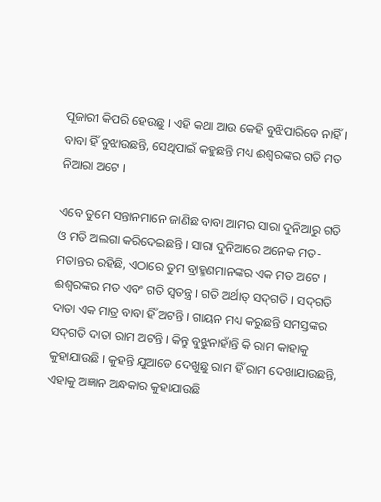ପୂଜାରୀ କିପରି ହେଉଛୁ । ଏହି କଥା ଆଉ କେହି ବୁଝିପାରିବେ ନାହିଁ । ବାବା ହିଁ ବୁଝାଉଛନ୍ତି, ସେଥିପାଇଁ କହୁଛନ୍ତି ମଧ୍ୟ ଈଶ୍ୱରଙ୍କର ଗତି ମତ ନିଆରା ଅଟେ ।

ଏବେ ତୁମେ ସନ୍ତାନମାନେ ଜାଣିଛ ବାବା ଆମର ସାରା ଦୁନିଆରୁ ଗତି ଓ ମତି ଅଲଗା କରିଦେଇଛନ୍ତି । ସାରା ଦୁନିଆରେ ଅନେକ ମତ-ମତାନ୍ତର ରହିଛି, ଏଠାରେ ତୁମ ବ୍ରାହ୍ମଣମାନଙ୍କର ଏକ ମତ ଅଟେ । ଈଶ୍ୱରଙ୍କର ମତ ଏବଂ ଗତି ସ୍ୱତନ୍ତ୍ର । ଗତି ଅର୍ଥାତ୍ ସଦ୍‌ଗତି । ସଦ୍‌ଗତି ଦାତା ଏକ ମାତ୍ର ବାବା ହିଁ ଅଟନ୍ତି । ଗାୟନ ମଧ୍ୟ କରୁଛନ୍ତି ସମସ୍ତଙ୍କର ସଦ୍‌ଗତି ଦାତା ରାମ ଅଟନ୍ତି । କିନ୍ତୁ ବୁଝୁନାହାଁନ୍ତି କି ରାମ କାହାକୁ କୁହାଯାଉଛି । କୁହନ୍ତି ଯୁଆଡେ ଦେଖୁଛୁ ରାମ ହିଁ ରାମ ଦେଖାଯାଉଛନ୍ତି, ଏହାକୁ ଅଜ୍ଞାନ ଅନ୍ଧକାର କୁହାଯାଉଛି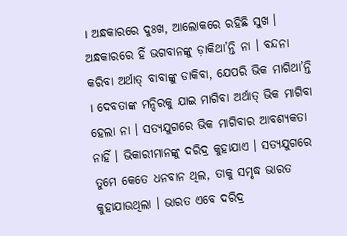। ଅନ୍ଧକାରରେ ଦୁଃଖ, ଆଲୋକରେ ରହିଛି ସୁଖ । ଅନ୍ଧକାରରେ ହିଁ ଭଗବାନଙ୍କୁ ଡ଼ାକିଥା’ନ୍ତି ନା । ବନ୍ଦନା କରିବା ଅର୍ଥାତ୍ ବାବାଙ୍କୁ ଡାକିବା, ଯେପରି ଭିକ ମାଗିଥା’ନ୍ତି । ଦେବତାଙ୍କ ମନ୍ଦିରକୁ ଯାଇ ମାଗିବା ଅର୍ଥାତ୍ ଭିକ ମାଗିବା ହେଲା ନା । ସତ୍ୟଯୁଗରେ ଭିକ ମାଗିବାର ଆବଶ୍ୟକତା ନାହିଁ । ଭିକାରୀମାନଙ୍କୁ ଦରିଦ୍ର କୁହାଯାଏ । ସତ୍ୟଯୁଗରେ ତୁମେ କେତେ ଧନବାନ ଥିଲ, ତାକୁ ସମୃଦ୍ଧ ଭାରତ କୁହାଯାଉଥିଲା । ଭାରତ ଏବେ ଦରିଦ୍ର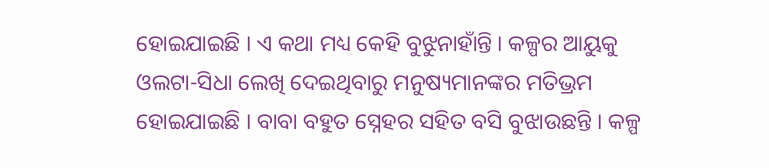ହୋଇଯାଇଛି । ଏ କଥା ମଧ୍ୟ କେହି ବୁଝୁନାହାଁନ୍ତି । କଳ୍ପର ଆୟୁକୁ ଓଲଟା-ସିଧା ଲେଖି ଦେଇଥିବାରୁ ମନୁଷ୍ୟମାନଙ୍କର ମତିଭ୍ରମ ହୋଇଯାଇଛି । ବାବା ବହୁତ ସ୍ନେହର ସହିତ ବସି ବୁଝାଉଛନ୍ତି । କଳ୍ପ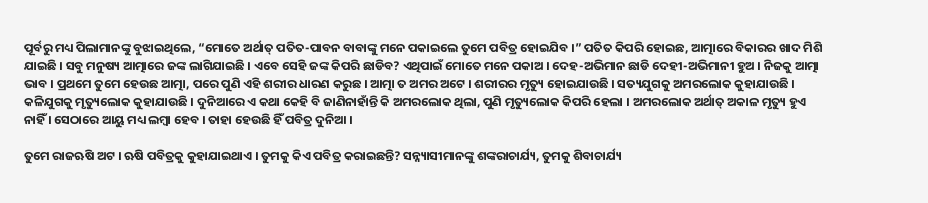ପୂର୍ବରୁ ମଧ୍ୟ ପିଲାମାନଙ୍କୁ ବୁଝାଇଥିଲେ, “ମୋତେ ଅର୍ଥାତ୍ ପତିତ-ପାବନ ବାବାଙ୍କୁ ମନେ ପକାଇଲେ ତୁମେ ପବିତ୍ର ହୋଇଯିବ ।” ପତିତ କିପରି ହୋଇଛ, ଆତ୍ମାରେ ବିକାରର ଖାଦ ମିଶି ଯାଇଛି । ସବୁ ମନୁଷ୍ୟ ଆତ୍ମାରେ ଜଙ୍କ ଲାଗିଯାଇଛି । ଏବେ ସେହି ଜଙ୍କ କିପରି ଛାଡିବ? ଏଥିପାଇଁ ମୋତେ ମନେ ପକାଅ । ଦେହ-ଅଭିମାନ ଛାଡି ଦେହୀ-ଅଭିମାନୀ ହୁଅ । ନିଜକୁ ଆତ୍ମା ଭାବ । ପ୍ରଥମେ ତୁମେ ହେଉଛ ଆତ୍ମା, ପରେ ପୁଣି ଏହି ଶରୀର ଧାରଣ କରୁଛ । ଆତ୍ମା ତ ଅମର ଅଟେ । ଶରୀରର ମୃତ୍ୟୁ ହୋଇଯାଉଛି । ସତ୍ୟଯୁଗକୁ ଅମରଲୋକ କୁହାଯାଉଛି । କଳିଯୁଗକୁ ମୃତ୍ୟୁଲୋକ କୁହାଯାଉଛି । ଦୁନିଆରେ ଏ କଥା କେହି ବି ଜାଣିନାହାଁନ୍ତି କି ଅମରଲୋକ ଥିଲା, ପୁଣି ମୃତ୍ୟୁଲୋକ କିପରି ହେଲା । ଅମରଲୋକ ଅର୍ଥାତ୍ ଅକାଳ ମୃତ୍ୟୁ ହୁଏ ନାହିଁ । ସେଠାରେ ଆୟୁ ମଧ୍ୟ ଲମ୍ବା ହେବ । ତାହା ହେଉଛି ହିଁ ପବିତ୍ର ଦୁନିଆ ।

ତୁମେ ରାଜଋଷି ଅଟ । ଋଷି ପବିତ୍ରକୁ କୁହାଯାଇଥାଏ । ତୁମକୁ କିଏ ପବିତ୍ର କରାଇଛନ୍ତି? ସନ୍ନ୍ୟାସୀମାନଙ୍କୁ ଶଙ୍କରାଚାର୍ଯ୍ୟ, ତୁମକୁ ଶିବାଚାର୍ଯ୍ୟ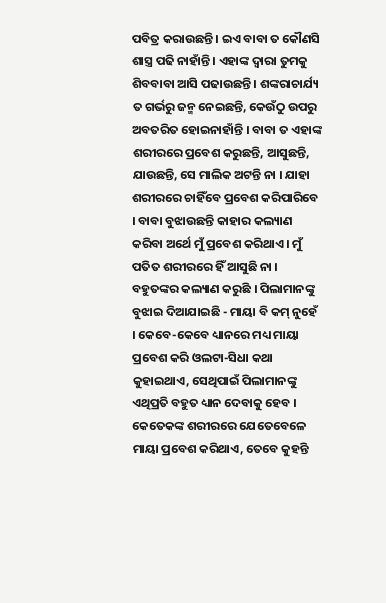ପବିତ୍ର କରାଉଛନ୍ତି । ଇଏ ବାବା ତ କୌଣସି ଶାସ୍ତ୍ର ପଢି ନାହାଁନ୍ତି । ଏହାଙ୍କ ଦ୍ୱାରା ତୁମକୁ ଶିବବାବା ଆସି ପଢାଉଛନ୍ତି । ଶଙ୍କରାଚାର୍ଯ୍ୟ ତ ଗର୍ଭରୁ ଜନ୍ମ ନେଇଛନ୍ତି, କେଉଁଠୁ ଉପରୁ ଅବତରିତ ହୋଇନାହାଁନ୍ତି । ବାବା ତ ଏହାଙ୍କ ଶରୀରରେ ପ୍ରବେଶ କରୁଛନ୍ତି, ଆସୁଛନ୍ତି, ଯାଉଛନ୍ତି, ସେ ମାଲିକ ଅଟନ୍ତି ନା । ଯାହା ଶରୀରରେ ଚାହିଁବେ ପ୍ରବେଶ କରିପାରିବେ । ବାବା ବୁଝାଉଛନ୍ତି କାହାର କଲ୍ୟାଣ କରିବା ଅର୍ଥେ ମୁଁ ପ୍ରବେଶ କରିଥାଏ । ମୁଁ ପତିତ ଶରୀରରେ ହିଁ ଆସୁଛି ନା । ବହୁତଙ୍କର କଲ୍ୟାଣ କରୁଛି । ପିଲାମାନଙ୍କୁ ବୁଝାଇ ଦିଆଯାଇଛି - ମାୟା ବି କମ୍ ନୁହେଁ । କେବେ-କେବେ ଧ୍ୟାନରେ ମଧ୍ୟ ମାୟା ପ୍ରବେଶ କରି ଓଲଟା-ସିଧା କଥା କୁହାଇଥାଏ, ସେଥିପାଇଁ ପିଲାମାନଙ୍କୁ ଏଥିପ୍ରତି ବହୁତ ଧ୍ୟାନ ଦେବାକୁ ହେବ । କେତେକଙ୍କ ଶରୀରରେ ଯେତେବେଳେ ମାୟା ପ୍ରବେଶ କରିଥାଏ, ତେବେ କୁହନ୍ତି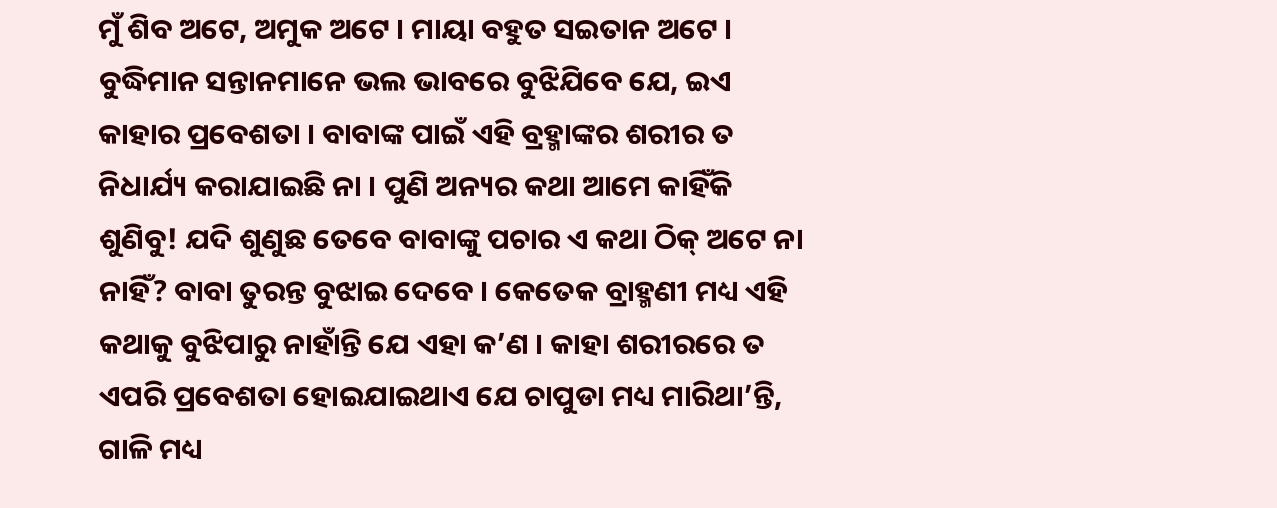ମୁଁ ଶିବ ଅଟେ, ଅମୁକ ଅଟେ । ମାୟା ବହୁତ ସଇତାନ ଅଟେ । ବୁଦ୍ଧିମାନ ସନ୍ତାନମାନେ ଭଲ ଭାବରେ ବୁଝିଯିବେ ଯେ, ଇଏ କାହାର ପ୍ରବେଶତା । ବାବାଙ୍କ ପାଇଁ ଏହି ବ୍ରହ୍ମାଙ୍କର ଶରୀର ତ ନିଧାର୍ଯ୍ୟ କରାଯାଇଛି ନା । ପୁଣି ଅନ୍ୟର କଥା ଆମେ କାହିଁକି ଶୁଣିବୁ! ଯଦି ଶୁଣୁଛ ତେବେ ବାବାଙ୍କୁ ପଚାର ଏ କଥା ଠିକ୍ ଅଟେ ନା ନାହିଁ? ବାବା ତୁରନ୍ତ ବୁଝାଇ ଦେବେ । କେତେକ ବ୍ରାହ୍ମଣୀ ମଧ୍ୟ ଏହି କଥାକୁ ବୁଝିପାରୁ ନାହାଁନ୍ତି ଯେ ଏହା କ’ଣ । କାହା ଶରୀରରେ ତ ଏପରି ପ୍ରବେଶତା ହୋଇଯାଇଥାଏ ଯେ ଚାପୁଡା ମଧ୍ୟ ମାରିଥା’ନ୍ତି, ଗାଳି ମଧ୍ୟ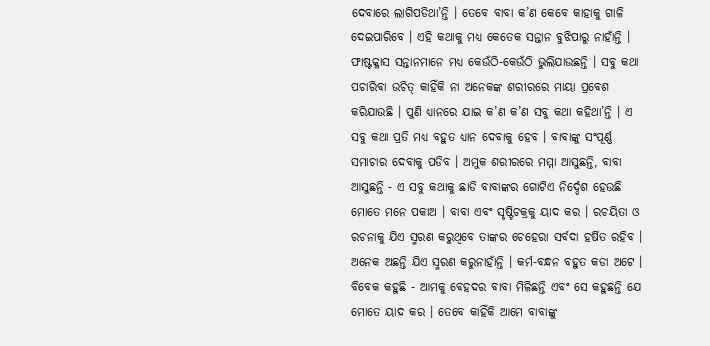ଦେବାରେ ଲାଗିପଡିଥା’ନ୍ତି । ତେବେ ବାବା କ’ଣ କେବେ କାହାକୁ ଗାଳି ଦେଇପାରିବେ । ଏହି କଥାକୁ ମଧ୍ୟ କେତେକ ସନ୍ତାନ ବୁଝିପାରୁ ନାହାଁନ୍ତି । ଫାଷ୍ଟକ୍ଳାସ ସନ୍ତାନମାନେ ମଧ୍ୟ କେଉଁଠି-କେଉଁଠି ଭୁଲିଯାଉଛନ୍ତି । ସବୁ କଥା ପଚାରିବା ଉଚିତ୍ କାହିଁକି ନା ଅନେକଙ୍କ ଶରୀରରେ ମାୟା ପ୍ରବେଶ କରିଯାଉଛି । ପୁଣି ଧ୍ୟାନରେ ଯାଇ କ’ଣ କ’ଣ ସବୁ କଥା କହିଥା’ନ୍ତି । ଏ ସବୁ କଥା ପ୍ରତି ମଧ୍ୟ ବହୁତ ଧ୍ୟାନ ଦେବାକୁ ହେବ । ବାବାଙ୍କୁ ସଂପୂର୍ଣ୍ଣ ସମାଚାର ଦେବାକୁ ପଡିବ । ଅମୁକ ଶରୀରରେ ମମ୍ମା ଆସୁଛନ୍ତି, ବାବା ଆସୁଛନ୍ତି - ଏ ସବୁ କଥାକୁ ଛାଡି ବାବାଙ୍କର ଗୋଟିଏ ନିର୍ଦ୍ଦେଶ ହେଉଛି ମୋତେ ମନେ ପକାଅ । ବାବା ଏବଂ ସୃଷ୍ଟିଚକ୍ରକୁ ୟାଦ କର । ରଚୟିତା ଓ ରଚନାକୁ ଯିଏ ସ୍ମରଣ କରୁଥିବେ ତାଙ୍କର ଚେହେରା ସର୍ବଦା ହର୍ଷିତ ରହିବ । ଅନେକ ଅଛନ୍ତି ଯିଏ ସ୍ମରଣ କରୁନାହାଁନ୍ତି । କର୍ମ-ବନ୍ଧନ ବହୁତ କଡା ଅଟେ । ବିବେକ କହୁଛି - ଆମକୁ ବେହଦର ବାବା ମିଳିଛନ୍ତି ଏବଂ ସେ କହୁଛନ୍ତି ଯେ ମୋତେ ୟାଦ କର । ତେବେ କାହିଁକି ଆମେ ବାବାଙ୍କୁ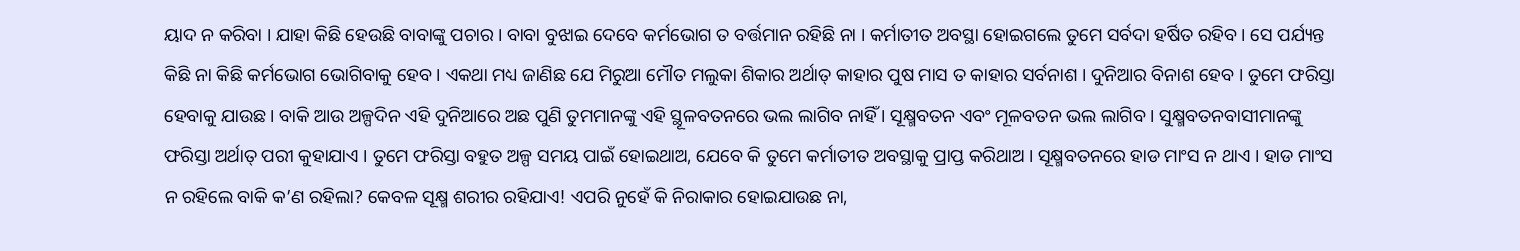ୟାଦ ନ କରିବା । ଯାହା କିଛି ହେଉଛି ବାବାଙ୍କୁ ପଚାର । ବାବା ବୁଝାଇ ଦେବେ କର୍ମଭୋଗ ତ ବର୍ତ୍ତମାନ ରହିଛି ନା । କର୍ମାତୀତ ଅବସ୍ଥା ହୋଇଗଲେ ତୁମେ ସର୍ବଦା ହର୍ଷିତ ରହିବ । ସେ ପର୍ଯ୍ୟନ୍ତ କିଛି ନା କିଛି କର୍ମଭୋଗ ଭୋଗିବାକୁ ହେବ । ଏକଥା ମଧ୍ୟ ଜାଣିଛ ଯେ ମିରୁଆ ମୌତ ମଲୁକା ଶିକାର ଅର୍ଥାତ୍ କାହାର ପୁଷ ମାସ ତ କାହାର ସର୍ବନାଶ । ଦୁନିଆର ବିନାଶ ହେବ । ତୁମେ ଫରିସ୍ତା ହେବାକୁ ଯାଉଛ । ବାକି ଆଉ ଅଳ୍ପଦିନ ଏହି ଦୁନିଆରେ ଅଛ ପୁଣି ତୁମମାନଙ୍କୁ ଏହି ସ୍ଥୂଳବତନରେ ଭଲ ଲାଗିବ ନାହିଁ । ସୂକ୍ଷ୍ମବତନ ଏବଂ ମୂଳବତନ ଭଲ ଲାଗିବ । ସୁକ୍ଷ୍ମବତନବାସୀମାନଙ୍କୁ ଫରିସ୍ତା ଅର୍ଥାତ୍ ପରୀ କୁହାଯାଏ । ତୁମେ ଫରିସ୍ତା ବହୁତ ଅଳ୍ପ ସମୟ ପାଇଁ ହୋଇଥାଅ, ଯେବେ କି ତୁମେ କର୍ମାତୀତ ଅବସ୍ଥାକୁ ପ୍ରାପ୍ତ କରିଥାଅ । ସୂକ୍ଷ୍ମବତନରେ ହାଡ ମାଂସ ନ ଥାଏ । ହାଡ ମାଂସ ନ ରହିଲେ ବାକି କ’ଣ ରହିଲା? କେବଳ ସୂକ୍ଷ୍ମ ଶରୀର ରହିଯାଏ! ଏପରି ନୁହେଁ କି ନିରାକାର ହୋଇଯାଉଛ ନା,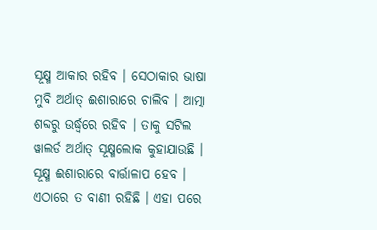ସୂକ୍ଷ୍ମ ଆକାର ରହିବ । ସେଠାକାର ଭାଷା ମୁବି ଅର୍ଥାତ୍ ଈଶାରାରେ ଚାଲିବ । ଆତ୍ମା ଶବ୍ଦରୁ ଉର୍ଦ୍ଧ୍ୱରେ ରହିବ । ତାକୁ ସଟିଲ ୱାଲର୍ଡ ଅର୍ଥାତ୍ ସୂକ୍ଷ୍ମଲୋକ କୁହାଯାଉଛି । ସୂକ୍ଷ୍ମ ଈଶାରାରେ ବାର୍ତ୍ତାଳାପ ହେବ । ଏଠାରେ ତ ବାଣୀ ରହିଛି । ଏହା ପରେ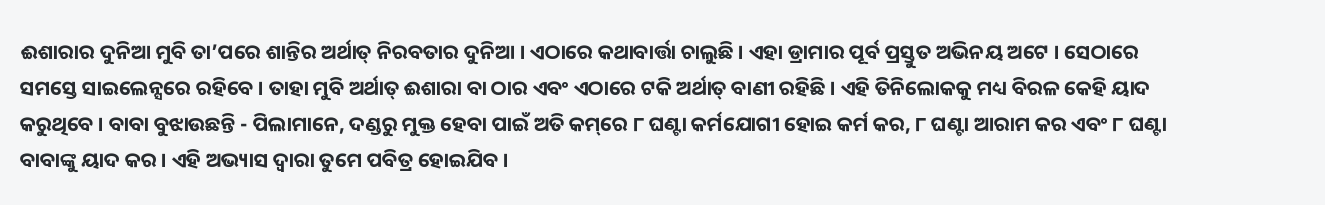ଈଶାରାର ଦୁନିଆ ମୁବି ତା’ପରେ ଶାନ୍ତିର ଅର୍ଥାତ୍ ନିରବତାର ଦୁନିଆ । ଏଠାରେ କଥାବାର୍ତ୍ତା ଚାଲୁଛି । ଏହା ଡ୍ରାମାର ପୂର୍ବ ପ୍ରସ୍ତୁତ ଅଭିନୟ ଅଟେ । ସେଠାରେ ସମସ୍ତେ ସାଇଲେନ୍ସରେ ରହିବେ । ତାହା ମୁବି ଅର୍ଥାତ୍ ଈଶାରା ବା ଠାର ଏବଂ ଏଠାରେ ଟକି ଅର୍ଥାତ୍ ବାଣୀ ରହିଛି । ଏହି ତିନିଲୋକକୁ ମଧ୍ୟ ବିରଳ କେହି ୟାଦ କରୁଥିବେ । ବାବା ବୁଝାଉଛନ୍ତି - ପିଲାମାନେ, ଦଣ୍ଡରୁ ମୁକ୍ତ ହେବା ପାଇଁ ଅତି କମ୍‌ରେ ୮ ଘଣ୍ଟା କର୍ମଯୋଗୀ ହୋଇ କର୍ମ କର, ୮ ଘଣ୍ଟା ଆରାମ କର ଏବଂ ୮ ଘଣ୍ଟା ବାବାଙ୍କୁ ୟାଦ କର । ଏହି ଅଭ୍ୟାସ ଦ୍ୱାରା ତୁମେ ପବିତ୍ର ହୋଇଯିବ ।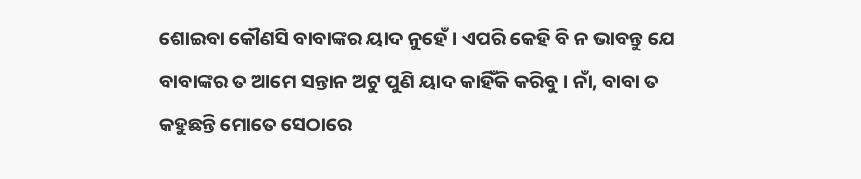ଶୋଇବା କୌଣସି ବାବାଙ୍କର ୟାଦ ନୁହେଁ । ଏପରି କେହି ବି ନ ଭାବନ୍ତୁ ଯେ ବାବାଙ୍କର ତ ଆମେ ସନ୍ତାନ ଅଟୁ ପୁଣି ୟାଦ କାହିଁକି କରିବୁ । ନାଁ, ବାବା ତ କହୁଛନ୍ତି ମୋତେ ସେଠାରେ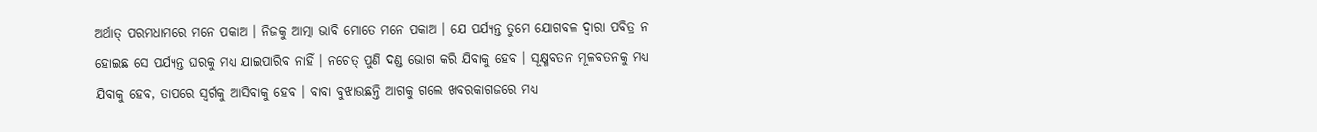ଅର୍ଥାତ୍ ପରମଧାମରେ ମନେ ପକାଅ । ନିଜକୁ ଆତ୍ମା ଭାବି ମୋତେ ମନେ ପକାଅ । ଯେ ପର୍ଯ୍ୟନ୍ତ ତୁମେ ଯୋଗବଳ ଦ୍ୱାରା ପବିତ୍ର ନ ହୋଇଛ ସେ ପର୍ଯ୍ୟନ୍ତ ଘରକୁ ମଧ୍ୟ ଯାଇପାରିବ ନାହିଁ । ନଚେତ୍ ପୁଣି ଦଣ୍ଡ ଭୋଗ କରି ଯିବାକୁ ହେବ । ସୂକ୍ଷ୍ମବତନ ମୂଳବତନକୁ ମଧ୍ୟ ଯିବାକୁ ହେବ, ତାପରେ ସ୍ୱର୍ଗକୁ ଆସିବାକୁ ହେବ । ବାବା ବୁଝାଉଛନ୍ତି ଆଗକୁ ଗଲେ ଖବରକାଗଜରେ ମଧ୍ୟ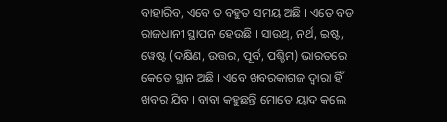ବାହାରିବ, ଏବେ ତ ବହୁତ ସମୟ ଅଛି । ଏତେ ବଡ ରାଜଧାନୀ ସ୍ଥାପନ ହେଉଛି । ସାଉଥ୍‌, ନର୍ଥ, ଇଷ୍ଟ, ୱେଷ୍ଟ (ଦକ୍ଷିଣ, ଉତ୍ତର, ପୂର୍ବ, ପଶ୍ଚିମ) ଭାରତରେ କେତେ ସ୍ଥାନ ଅଛି । ଏବେ ଖବରକାଗଜ ଦ୍ୱାରା ହିଁ ଖବର ଯିବ । ବାବା କହୁଛନ୍ତି ମୋତେ ୟାଦ କଲେ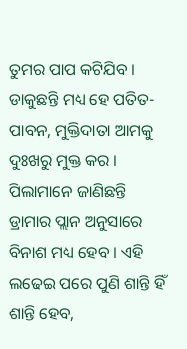ତୁମର ପାପ କଟିଯିବ । ଡାକୁଛନ୍ତି ମଧ୍ୟ ହେ ପତିତ-ପାବନ, ମୁକ୍ତିଦାତା ଆମକୁ ଦୁଃଖରୁ ମୁକ୍ତ କର । ପିଲାମାନେ ଜାଣିଛନ୍ତି ଡ୍ରାମାର ପ୍ଲାନ ଅନୁସାରେ ବିନାଶ ମଧ୍ୟ ହେବ । ଏହି ଲଢେଇ ପରେ ପୁଣି ଶାନ୍ତି ହିଁ ଶାନ୍ତି ହେବ,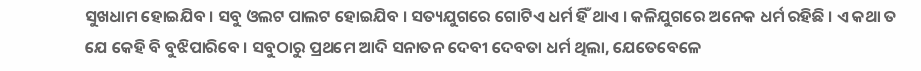ସୁଖଧାମ ହୋଇଯିବ । ସବୁ ଓଲଟ ପାଲଟ ହୋଇଯିବ । ସତ୍ୟଯୁଗରେ ଗୋଟିଏ ଧର୍ମ ହିଁ ଥାଏ । କଳିଯୁଗରେ ଅନେକ ଧର୍ମ ରହିଛି । ଏ କଥା ତ ଯେ କେହି ବି ବୁଝିପାରିବେ । ସବୁଠାରୁ ପ୍ରଥମେ ଆଦି ସନାତନ ଦେବୀ ଦେବତା ଧର୍ମ ଥିଲା, ଯେତେବେଳେ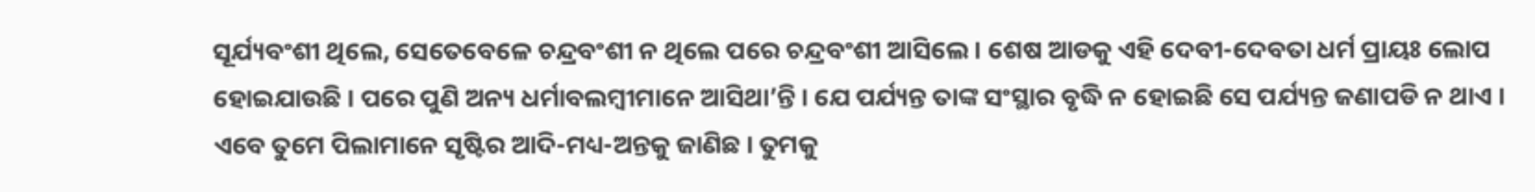ସୂର୍ଯ୍ୟବଂଶୀ ଥିଲେ, ସେତେବେଳେ ଚନ୍ଦ୍ରବଂଶୀ ନ ଥିଲେ ପରେ ଚନ୍ଦ୍ରବଂଶୀ ଆସିଲେ । ଶେଷ ଆଡକୁ ଏହି ଦେବୀ-ଦେବତା ଧର୍ମ ପ୍ରାୟଃ ଲୋପ ହୋଇଯାଉଛି । ପରେ ପୁଣି ଅନ୍ୟ ଧର୍ମାବଲମ୍ବୀମାନେ ଆସିଥା’ନ୍ତି । ଯେ ପର୍ଯ୍ୟନ୍ତ ତାଙ୍କ ସଂସ୍ଥାର ବୃଦ୍ଧି ନ ହୋଇଛି ସେ ପର୍ଯ୍ୟନ୍ତ ଜଣାପଡି ନ ଥାଏ । ଏବେ ତୁମେ ପିଲାମାନେ ସୃଷ୍ଟିର ଆଦି-ମଧ୍ୟ-ଅନ୍ତକୁ ଜାଣିଛ । ତୁମକୁ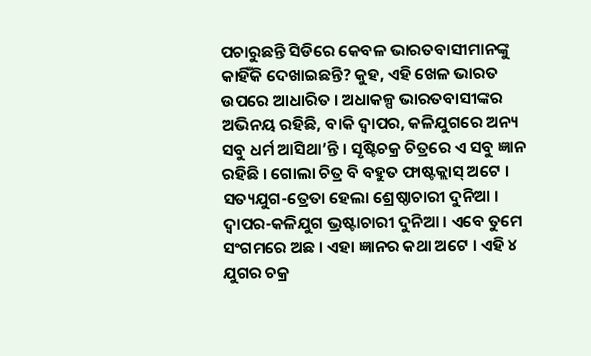ପଚାରୁଛନ୍ତି ସିଡିରେ କେବଳ ଭାରତବାସୀମାନଙ୍କୁ କାହିଁକି ଦେଖାଇଛନ୍ତି? କୁହ, ଏହି ଖେଳ ଭାରତ ଉପରେ ଆଧାରିତ । ଅଧାକଳ୍ପ ଭାରତବାସୀଙ୍କର ଅଭିନୟ ରହିଛି, ବାକି ଦ୍ୱାପର, କଳିଯୁଗରେ ଅନ୍ୟ ସବୁ ଧର୍ମ ଆସିଥା’ନ୍ତି । ସୃଷ୍ଟିଚକ୍ର ଚିତ୍ରରେ ଏ ସବୁ ଜ୍ଞାନ ରହିଛି । ଗୋଲା ଚିତ୍ର ବି ବହୁତ ଫାଷ୍ଟକ୍ଲାସ୍ ଅଟେ । ସତ୍ୟଯୁଗ-ତ୍ରେତା ହେଲା ଶ୍ରେଷ୍ଠାଚାରୀ ଦୁନିଆ । ଦ୍ୱାପର-କଳିଯୁଗ ଭ୍ରଷ୍ଟାଚାରୀ ଦୁନିଆ । ଏବେ ତୁମେ ସଂଗମରେ ଅଛ । ଏହା ଜ୍ଞାନର କଥା ଅଟେ । ଏହି ୪ ଯୁଗର ଚକ୍ର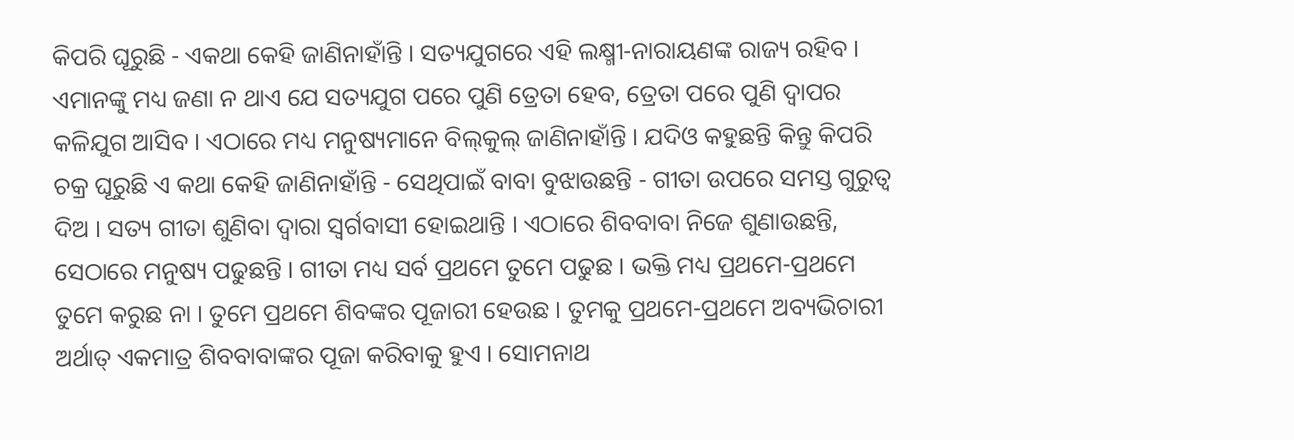କିପରି ଘୂରୁଛି - ଏକଥା କେହି ଜାଣିନାହାଁନ୍ତି । ସତ୍ୟଯୁଗରେ ଏହି ଲକ୍ଷ୍ମୀ-ନାରାୟଣଙ୍କ ରାଜ୍ୟ ରହିବ । ଏମାନଙ୍କୁ ମଧ୍ୟ ଜଣା ନ ଥାଏ ଯେ ସତ୍ୟଯୁଗ ପରେ ପୁଣି ତ୍ରେତା ହେବ, ତ୍ରେତା ପରେ ପୁଣି ଦ୍ୱାପର କଳିଯୁଗ ଆସିବ । ଏଠାରେ ମଧ୍ୟ ମନୁଷ୍ୟମାନେ ବିଲ୍‌କୁଲ୍ ଜାଣିନାହାଁନ୍ତି । ଯଦିଓ କହୁଛନ୍ତି କିନ୍ତୁ କିପରି ଚକ୍ର ଘୂରୁଛି ଏ କଥା କେହି ଜାଣିନାହାଁନ୍ତି - ସେଥିପାଇଁ ବାବା ବୁଝାଉଛନ୍ତି - ଗୀତା ଉପରେ ସମସ୍ତ ଗୁରୁତ୍ୱ ଦିଅ । ସତ୍ୟ ଗୀତା ଶୁଣିବା ଦ୍ୱାରା ସ୍ୱର୍ଗବାସୀ ହୋଇଥାନ୍ତି । ଏଠାରେ ଶିବବାବା ନିଜେ ଶୁଣାଉଛନ୍ତି, ସେଠାରେ ମନୁଷ୍ୟ ପଢୁଛନ୍ତି । ଗୀତା ମଧ୍ୟ ସର୍ବ ପ୍ରଥମେ ତୁମେ ପଢୁଛ । ଭକ୍ତି ମଧ୍ୟ ପ୍ରଥମେ-ପ୍ରଥମେ ତୁମେ କରୁଛ ନା । ତୁମେ ପ୍ରଥମେ ଶିବଙ୍କର ପୂଜାରୀ ହେଉଛ । ତୁମକୁ ପ୍ରଥମେ-ପ୍ରଥମେ ଅବ୍ୟଭିଚାରୀ ଅର୍ଥାତ୍ ଏକମାତ୍ର ଶିବବାବାଙ୍କର ପୂଜା କରିବାକୁ ହୁଏ । ସୋମନାଥ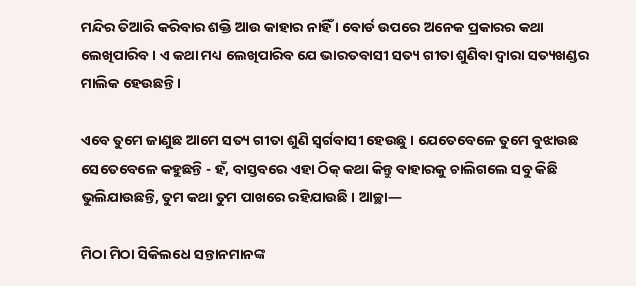ମନ୍ଦିର ତିଆରି କରିବାର ଶକ୍ତି ଆଉ କାହାର ନାହିଁ । ବୋର୍ଡ ଉପରେ ଅନେକ ପ୍ରକାରର କଥା ଲେଖିପାରିବ । ଏ କଥା ମଧ୍ୟ ଲେଖିପାରିବ ଯେ ଭାରତବାସୀ ସତ୍ୟ ଗୀତା ଶୁଣିବା ଦ୍ୱାରା ସତ୍ୟଖଣ୍ଡର ମାଲିକ ହେଉଛନ୍ତି ।

ଏବେ ତୁମେ ଜାଣୁଛ ଆମେ ସତ୍ୟ ଗୀତା ଶୁଣି ସ୍ୱର୍ଗବାସୀ ହେଉଛୁ । ଯେତେବେଳେ ତୁମେ ବୁଝାଉଛ ସେତେବେଳେ କହୁଛନ୍ତି - ହଁ, ବାସ୍ତବରେ ଏହା ଠିକ୍ କଥା କିନ୍ତୁ ବାହାରକୁ ଚାଲିଗଲେ ସବୁ କିଛି ଭୁଲିଯାଉଛନ୍ତି, ତୁମ କଥା ତୁମ ପାଖରେ ରହିଯାଉଛି । ଆଚ୍ଛା—

ମିଠା ମିଠା ସିକିଲଧେ ସନ୍ତାନମାନଙ୍କ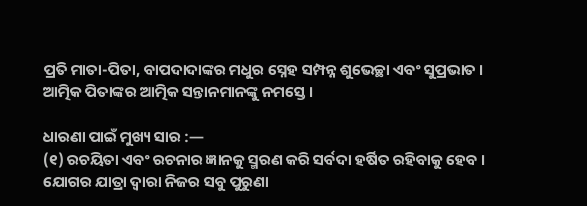ପ୍ରତି ମାତା-ପିତା, ବାପଦାଦାଙ୍କର ମଧୁର ସ୍ନେହ ସମ୍ପନ୍ନ ଶୁଭେଚ୍ଛା ଏବଂ ସୁପ୍ରଭାତ । ଆତ୍ମିକ ପିତାଙ୍କର ଆତ୍ମିକ ସନ୍ତାନମାନଙ୍କୁ ନମସ୍ତେ ।

ଧାରଣା ପାଇଁ ମୁଖ୍ୟ ସାର :—
(୧) ରଚୟିତା ଏବଂ ରଚନାର ଜ୍ଞାନକୁ ସ୍ମରଣ କରି ସର୍ବଦା ହର୍ଷିତ ରହିବାକୁ ହେବ । ଯୋଗର ଯାତ୍ରା ଦ୍ୱାରା ନିଜର ସବୁ ପୁରୁଣା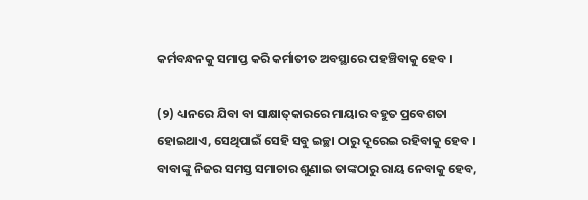କର୍ମବନ୍ଧନକୁ ସମାପ୍ତ କରି କର୍ମାତୀତ ଅବସ୍ଥାରେ ପହଞ୍ଚିବାକୁ ହେବ ।

(୨) ଧ୍ୟାନରେ ଯିବା ବା ସାକ୍ଷାତ୍‌କାରରେ ମାୟାର ବହୁତ ପ୍ରବେଶତା ହୋଇଥାଏ, ସେଥିପାଇଁ ସେହି ସବୁ ଇଚ୍ଛା ଠାରୁ ଦୂରେଇ ରହିବାକୁ ହେବ । ବାବାଙ୍କୁ ନିଜର ସମସ୍ତ ସମାଚାର ଶୁଣାଇ ତାଙ୍କଠାରୁ ରାୟ ନେବାକୁ ହେବ,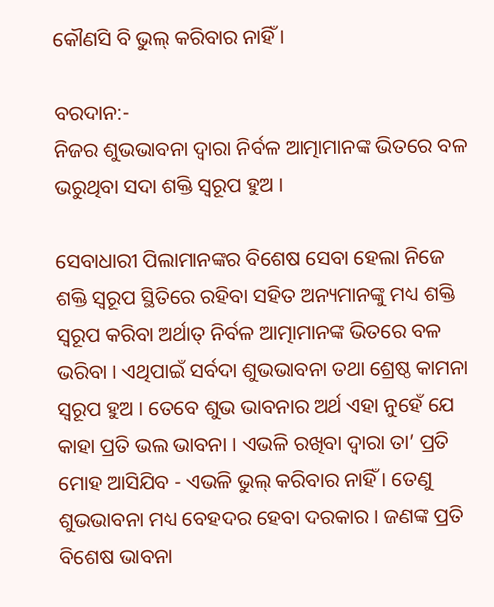କୌଣସି ବି ଭୁଲ୍ କରିବାର ନାହିଁ ।

ବରଦାନ:-
ନିଜର ଶୁଭଭାବନା ଦ୍ୱାରା ନିର୍ବଳ ଆତ୍ମାମାନଙ୍କ ଭିତରେ ବଳ ଭରୁଥିବା ସଦା ଶକ୍ତି ସ୍ୱରୂପ ହୁଅ ।

ସେବାଧାରୀ ପିଲାମାନଙ୍କର ବିଶେଷ ସେବା ହେଲା ନିଜେ ଶକ୍ତି ସ୍ୱରୂପ ସ୍ଥିତିରେ ରହିବା ସହିତ ଅନ୍ୟମାନଙ୍କୁ ମଧ୍ୟ ଶକ୍ତି ସ୍ୱରୂପ କରିବା ଅର୍ଥାତ୍ ନିର୍ବଳ ଆତ୍ମାମାନଙ୍କ ଭିତରେ ବଳ ଭରିବା । ଏଥିପାଇଁ ସର୍ବଦା ଶୁଭଭାବନା ତଥା ଶ୍ରେଷ୍ଠ କାମନା ସ୍ୱରୂପ ହୁଅ । ତେବେ ଶୁଭ ଭାବନାର ଅର୍ଥ ଏହା ନୁହେଁ ଯେ କାହା ପ୍ରତି ଭଲ ଭାବନା । ଏଭଳି ରଖିବା ଦ୍ୱାରା ତା’ ପ୍ରତି ମୋହ ଆସିଯିବ - ଏଭଳି ଭୁଲ୍ କରିବାର ନାହିଁ । ତେଣୁ ଶୁଭଭାବନା ମଧ୍ୟ ବେହଦର ହେବା ଦରକାର । ଜଣଙ୍କ ପ୍ରତି ବିଶେଷ ଭାବନା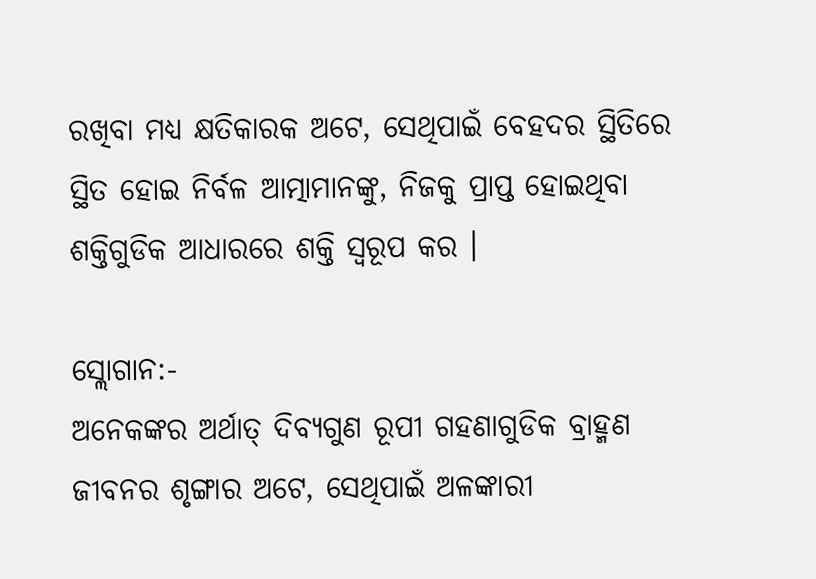ରଖିବା ମଧ୍ୟ କ୍ଷତିକାରକ ଅଟେ, ସେଥିପାଇଁ ବେହଦର ସ୍ଥିତିରେ ସ୍ଥିତ ହୋଇ ନିର୍ବଳ ଆତ୍ମାମାନଙ୍କୁ, ନିଜକୁ ପ୍ରାପ୍ତ ହୋଇଥିବା ଶକ୍ତିଗୁଡିକ ଆଧାରରେ ଶକ୍ତି ସ୍ୱରୂପ କର ।

ସ୍ଲୋଗାନ:-
ଅନେକଙ୍କର ଅର୍ଥାତ୍ ଦିବ୍ୟଗୁଣ ରୂପୀ ଗହଣାଗୁଡିକ ବ୍ରାହ୍ମଣ ଜୀବନର ଶୃଙ୍ଗାର ଅଟେ, ସେଥିପାଇଁ ଅଳଙ୍କାରୀ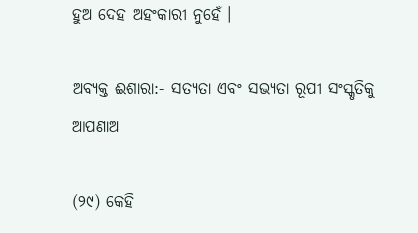ହୁଅ ଦେହ ଅହଂକାରୀ ନୁହେଁ ।

ଅବ୍ୟକ୍ତ ଈଶାରା:- ସତ୍ୟତା ଏବଂ ସଭ୍ୟତା ରୂପୀ ସଂସ୍କୃତିକୁ ଆପଣାଅ

(୨୯) କେହି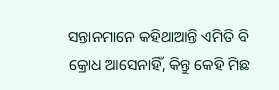ସନ୍ତାନମାନେ କହିଥାଆନ୍ତି ଏମିତି ବି କ୍ରୋଧ ଆସେନାହିଁ, କିନ୍ତୁ କେହି ମିଛ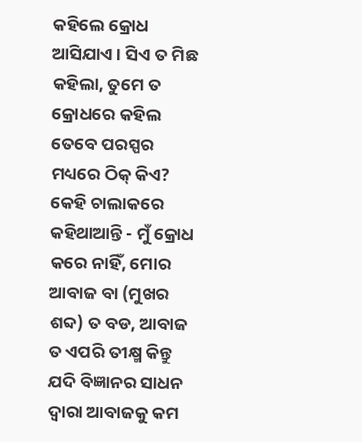କହିଲେ କ୍ରୋଧ ଆସିଯାଏ । ସିଏ ତ ମିଛ କହିଲା, ତୁମେ ତ କ୍ରୋଧରେ କହିଲ ତେବେ ପରସ୍ପର ମଧ୍ୟରେ ଠିକ୍ କିଏ? କେହି ଚାଲାକରେ କହିଥାଆନ୍ତି - ମୁଁ କ୍ରୋଧ କରେ ନାହିଁ, ମୋର ଆବାଜ ବା (ମୁଖର ଶବ୍ଦ) ତ ବଡ, ଆବାଜ ତ ଏପରି ତୀକ୍ଷ୍ମ କିନ୍ତୁ ଯଦି ବିଜ୍ଞାନର ସାଧନ ଦ୍ୱାରା ଆବାଜକୁ କମ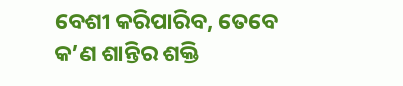ବେଶୀ କରିପାରିବ, ତେବେ କ’ଣ ଶାନ୍ତିର ଶକ୍ତି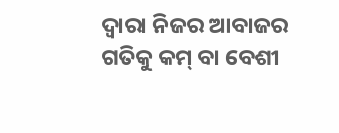ଦ୍ୱାରା ନିଜର ଆବାଜର ଗତିକୁ କମ୍ ବା ବେଶୀ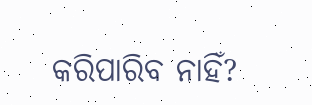କରିପାରିବ ନାହିଁ?